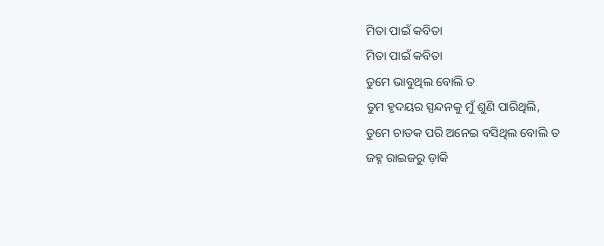ମିତା ପାଇଁ କବିତା
ମିତା ପାଇଁ କବିତା
ତୁମେ ଭାବୁଥିଲ ବୋଲି ତ
ତୁମ ହୃଦୟର ସ୍ପନ୍ଦନକୁ ମୁଁ ଶୁଣି ପାରିଥିଲି,
ତୁମେ ଚାତକ ପରି ଅନେଇ ବସିଥିଲ ବୋଲି ତ
ଜହ୍ନ ରାଇଜରୁ ଡ଼ାକି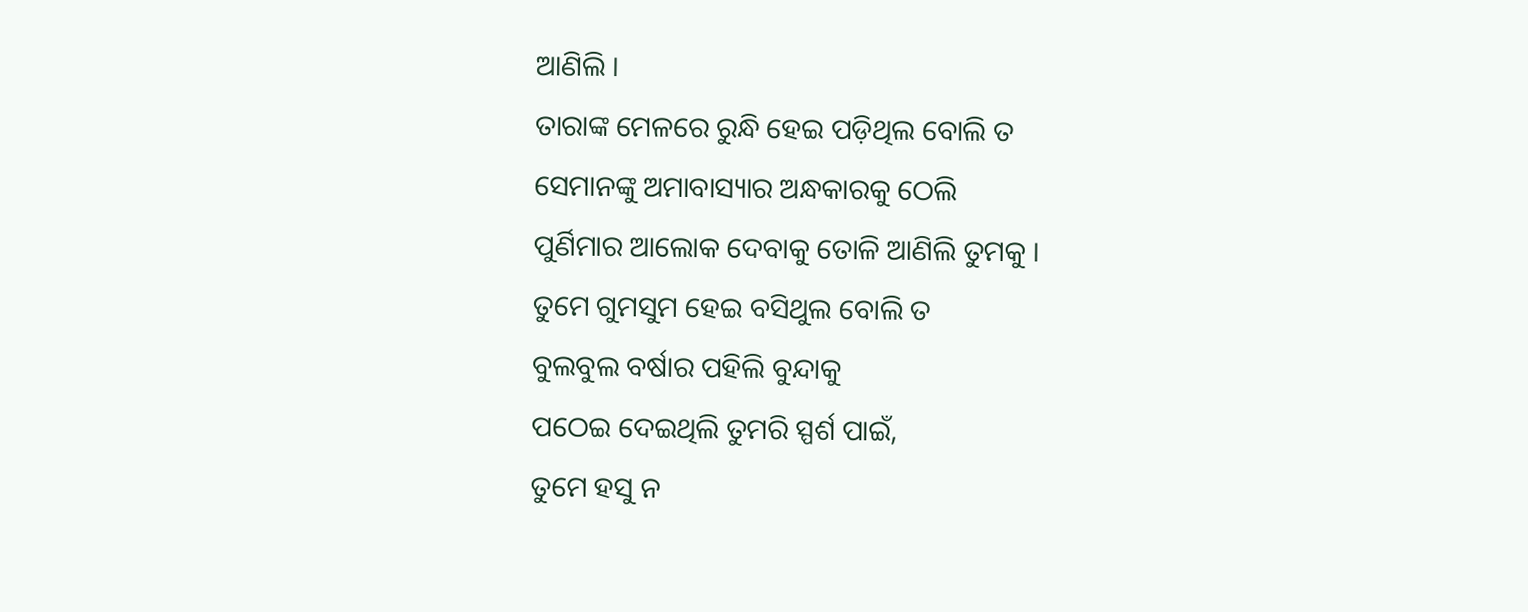ଆଣିଲି ।
ତାରାଙ୍କ ମେଳରେ ରୁନ୍ଧି ହେଇ ପଡ଼ିଥିଲ ବୋଲି ତ
ସେମାନଙ୍କୁ ଅମାବାସ୍ୟାର ଅନ୍ଧକାରକୁ ଠେଲି
ପୁର୍ଣିମାର ଆଲୋକ ଦେବାକୁ ତୋଳି ଆଣିଲି ତୁମକୁ ।
ତୁମେ ଗୁମସୁମ ହେଇ ବସିଥୁଲ ବୋଲି ତ
ବୁଲବୁଲ ବର୍ଷାର ପହିଲି ବୁନ୍ଦାକୁ
ପଠେଇ ଦେଇଥିଲି ତୁମରି ସ୍ପର୍ଶ ପାଇଁ,
ତୁମେ ହସୁ ନ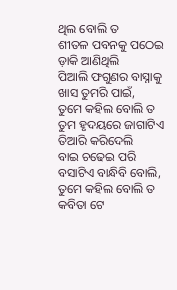ଥିଲ ବୋଲି ତ
ଶୀତଳ ପବନକୁ ପଠେଇ ଡ଼ାକି ଆଣିଥିଲି
ପିଆଲି ଫଗୁଣର ବାସ୍ନାକୁ ଖାସ ତୁମରି ପାଇଁ,
ତୁମେ କହିଲ ବୋଲି ତ
ତୁମ ହୃଦୟରେ ଜାଗାଟିଏ ତିଆରି କରିଦେଲି
ବାଇ ଚଢେଇ ପରି ବସାଟିଏ ବାନ୍ଧିବି ବୋଲି,
ତୁମେ କହିଲ ବୋଲି ତ
କବିତା ଟେ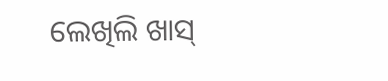ଲେଖିଲି ଖାସ୍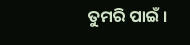ତୁମରି ପାଇଁ ।